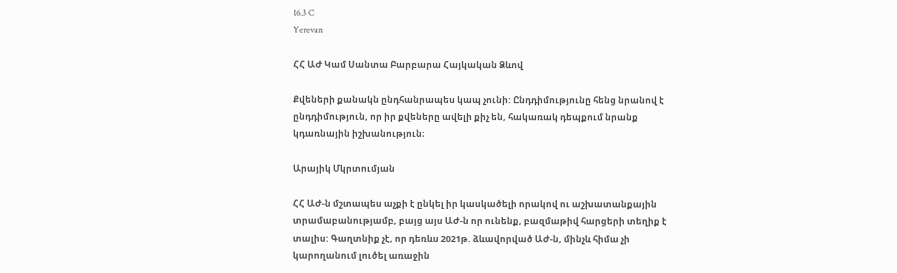16.3 C
Yerevan

ՀՀ ԱԺ Կամ Սանտա Բարբարա Հայկական Ձևով

Քվեների քանակն ընդհանրապես կապ չունի: Ընդդիմությունը հենց նրանով է ընդդիմություն, որ իր քվեները ավելի քիչ են, հակառակ դեպքում նրանք կդառնային իշխանություն։

Արայիկ Մկրտումյան

ՀՀ ԱԺ‑ն մշտապես աչքի է ընկել իր կասկածելի որակով ու աշխատանքային տրամաբանությամբ, բայց այս ԱԺ‑ն որ ունենք, բազմաթիվ հարցերի տեղիք է տալիս: Գաղտնիք չէ, որ դեռևս 2021թ. ձևավորված ԱԺ‑ն, մինչև հիմա չի կարողանում լուծել առաջին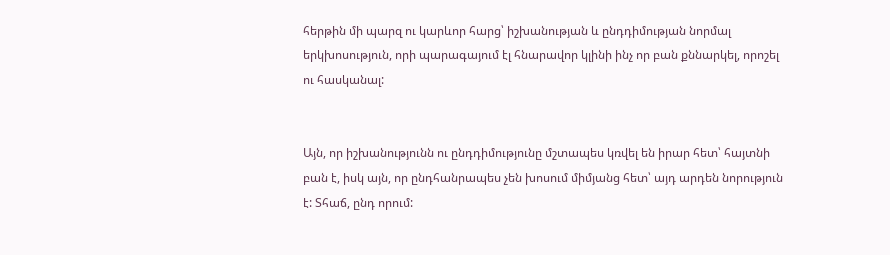հերթին մի պարզ ու կարևոր հարց՝ իշխանության և ընդդիմության նորմալ երկխոսություն, որի պարագայում էլ հնարավոր կլինի ինչ որ բան քննարկել, որոշել ու հասկանալ:


Այն, որ իշխանությունն ու ընդդիմությունը մշտապես կռվել են իրար հետ՝ հայտնի բան է, իսկ այն, որ ընդհանրապես չեն խոսում միմյանց հետ՝ այդ արդեն նորություն է: Տհաճ, ընդ որում: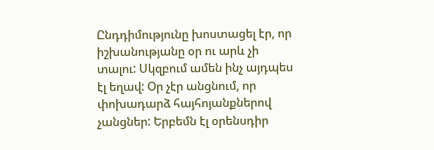Ընդդիմությունը խոստացել էր, որ իշխանությանը օր ու արև չի տալու: Սկզբում ամեն ինչ այդպես էլ եղավ: Օր չէր անցնում, որ փոխադարձ հայհոյանքներով չանցներ: Երբեմն էլ օրենսդիր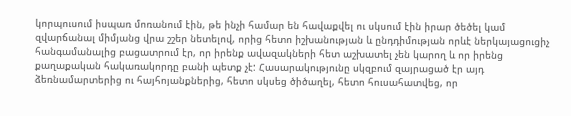կորպուսում իսպառ մոռանում էին, թե ինչի համար են հավաքվել ու սկսում էին իրար ծեծել կամ զվարճանալ միմյանց վրա շշեր նետելով, որից հետո իշխանության և ընդդիմության որևէ ներկայացուցիչ հանգամանալից բացատրում էր, որ իրենք ավազակների հետ աշխատել չեն կարող և որ իրենց քաղաքական հակառակորդը բանի պետք չէ: Հասարակությունը սկզբում զայրացած էր այդ ձեռնամարտերից ու հայհոյանքներից, հետո սկսեց ծիծաղել, հետո հուսահատվեց, որ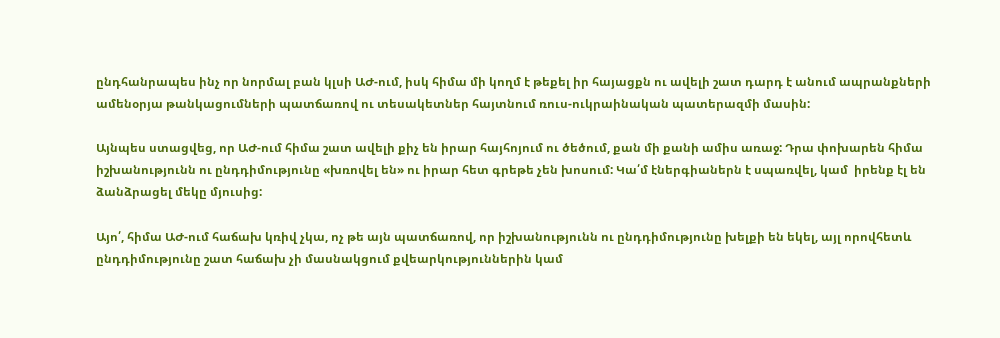ընդհանրապես ինչ որ նորմալ բան կլսի ԱԺ-ում, իսկ հիմա մի կողմ է թեքել իր հայացքն ու ավելի շատ դարդ է անում ապրանքների ամենօրյա թանկացումների պատճառով ու տեսակետներ հայտնում ռուս-ուկրաինական պատերազմի մասին:

Այնպես ստացվեց, որ ԱԺ-ում հիմա շատ ավելի քիչ են իրար հայհոյում ու ծեծում, քան մի քանի ամիս առաջ: Դրա փոխարեն հիմա իշխանությունն ու ընդդիմությունը «խռովել են» ու իրար հետ գրեթե չեն խոսում: Կա՛մ էներգիաներն է սպառվել, կամ  իրենք էլ են ձանձրացել մեկը մյուսից:

Այո՛, հիմա ԱԺ-ում հաճախ կռիվ չկա, ոչ թե այն պատճառով, որ իշխանությունն ու ընդդիմությունը խելքի են եկել, այլ որովհետև ընդդիմությունը շատ հաճախ չի մասնակցում քվեարկություններին կամ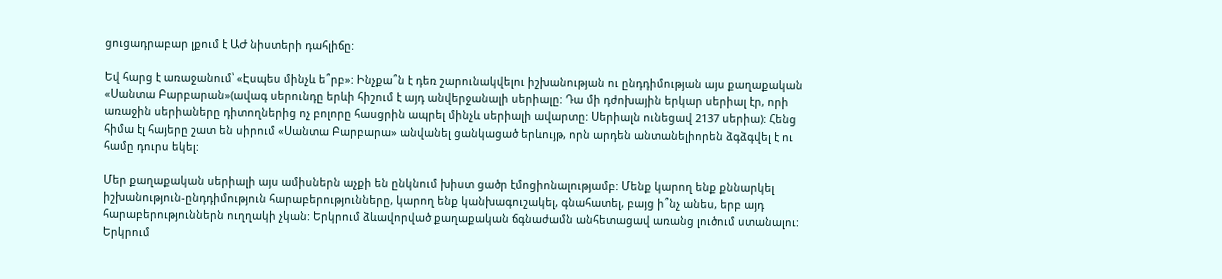ցուցադրաբար լքում է ԱԺ նիստերի դահլիճը:

Եվ հարց է առաջանում՝ «Էսպես մինչև ե՞րբ»: Ինչքա՞ն է դեռ շարունակվելու իշխանության ու ընդդիմության այս քաղաքական «Սանտա Բարբարան»(ավագ սերունդը երևի հիշում է այդ անվերջանալի սերիալը: Դա մի դժոխային երկար սերիալ էր, որի առաջին սերիաները դիտողներից ոչ բոլորը հասցրին ապրել մինչև սերիալի ավարտը: Սերիալն ունեցավ 2137 սերիա): Հենց հիմա էլ հայերը շատ են սիրում «Սանտա Բարբարա» անվանել ցանկացած երևույթ, որն արդեն անտանելիորեն ձգձգվել է ու համը դուրս եկել:

Մեր քաղաքական սերիալի այս ամիսներն աչքի են ընկնում խիստ ցածր էմոցիոնալությամբ: Մենք կարող ենք քննարկել իշխանություն-ընդդիմություն հարաբերությունները, կարող ենք կանխագուշակել, գնահատել, բայց ի՞նչ անես, երբ այդ հարաբերություններն ուղղակի չկան: Երկրում ձևավորված քաղաքական ճգնաժամն անհետացավ առանց լուծում ստանալու: Երկրում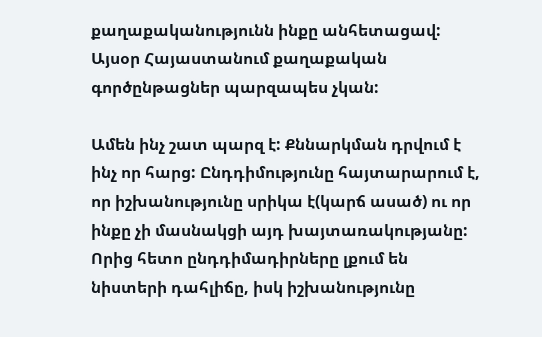քաղաքականությունն ինքը անհետացավ: Այսօր Հայաստանում քաղաքական գործընթացներ պարզապես չկան:

Ամեն ինչ շատ պարզ է: Քննարկման դրվում է ինչ որ հարց: Ընդդիմությունը հայտարարում է, որ իշխանությունը սրիկա է(կարճ ասած) ու որ ինքը չի մասնակցի այդ խայտառակությանը: Որից հետո ընդդիմադիրները լքում են նիստերի դահլիճը, իսկ իշխանությունը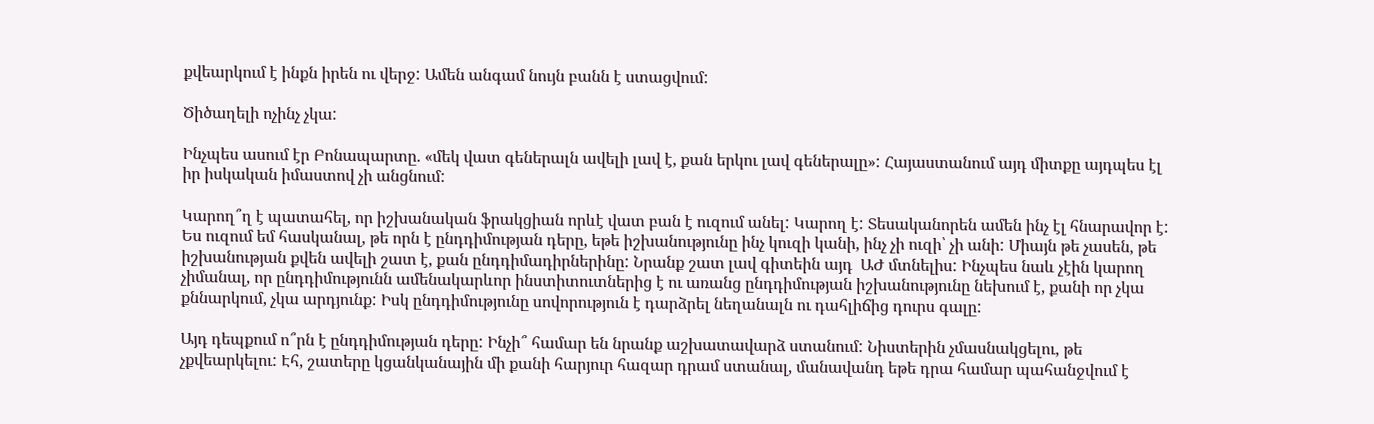քվեարկում է ինքն իրեն ու վերջ: Ամեն անգամ նույն բանն է ստացվում:

Ծիծաղելի ոչինչ չկա:

Ինչպես ասում էր Բոնապարտը. «մեկ վատ գեներալն ավելի լավ է, քան երկու լավ գեներալը»: Հայաստանում այդ միտքը այդպես էլ իր իսկական իմաստով չի անցնում:

Կարող՞ղ է պատահել, որ իշխանական ֆրակցիան որևէ վատ բան է ուզում անել: Կարող է: Տեսականորեն ամեն ինչ էլ հնարավոր է: Ես ուզում եմ հասկանալ, թե որն է ընդդիմության դերը, եթե իշխանությունը ինչ կուզի կանի, ինչ չի ուզի՝ չի անի: Միայն թե չասեն, թե իշխանության քվեն ավելի շատ է, քան ընդդիմադիրներինը: Նրանք շատ լավ գիտեին այդ  ԱԺ մտնելիս: Ինչպես նաև չէին կարող չիմանալ, որ ընդդիմությունն ամենակարևոր ինստիտուտներից է ու առանց ընդդիմության իշխանությունը նեխում է, քանի որ չկա քննարկում, չկա արդյունք: Իսկ ընդդիմությունը սովորություն է դարձրել նեղանալն ու դահլիճից դուրս գալը:

Այդ դեպքում ո՞րն է ընդդիմության դերը: Ինչի՞ համար են նրանք աշխատավարձ ստանում: Նիստերին չմասնակցելու, թե չքվեարկելու: Էհ, շատերը կցանկանային մի քանի հարյուր հազար դրամ ստանալ, մանավանդ եթե դրա համար պահանջվում է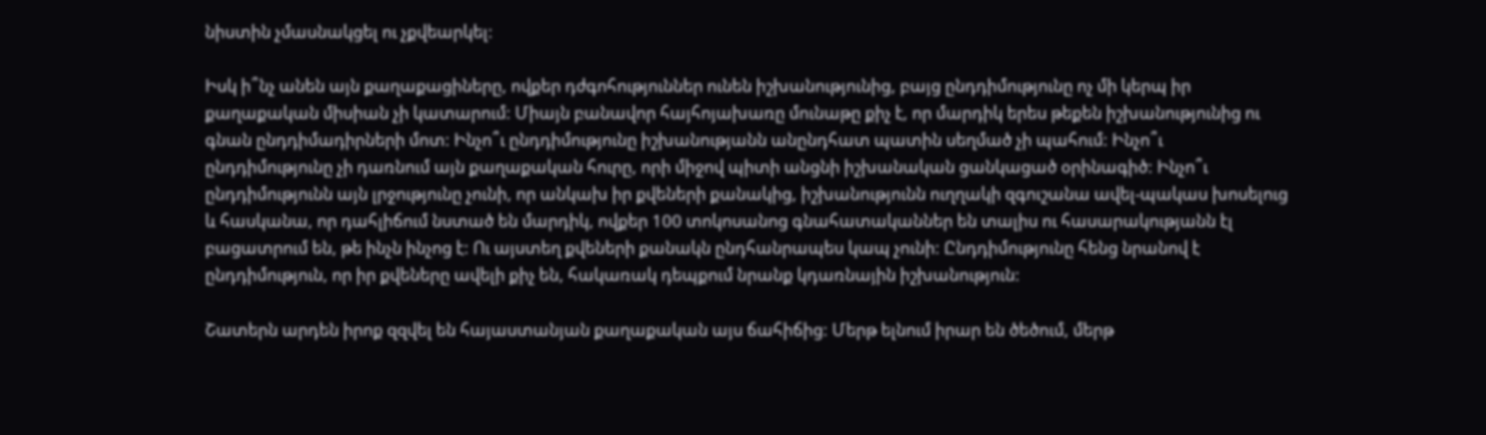նիստին չմասնակցել ու չքվեարկել:

Իսկ ի՞նչ անեն այն քաղաքացիները, ովքեր դժգոհություններ ունեն իշխանությունից, բայց ընդդիմությունը ոչ մի կերպ իր քաղաքական միսիան չի կատարում: Միայն բանավոր հայհոյախառը մունաթը քիչ է, որ մարդիկ երես թեքեն իշխանությունից ու գնան ընդդիմադիրների մոտ: Ինչո՞ւ ընդդիմությունը իշխանությանն անընդհատ պատին սեղմած չի պահում: Ինչո՞ւ ընդդիմությունը չի դառնում այն քաղաքական հուրը, որի միջով պիտի անցնի իշխանական ցանկացած օրինագիծ: Ինչո՞ւ ընդդիմությունն այն լրջությունը չունի, որ անկախ իր քվեների քանակից, իշխանությունն ուղղակի զգուշանա ավել-պակաս խոսելուց և հասկանա, որ դահլիճում նստած են մարդիկ, ովքեր 100 տոկոսանոց գնահատականներ են տալիս ու հասարակությանն էլ բացատրում են, թե ինչն ինչոց է: Ու այստեղ քվեների քանակն ընդհանրապես կապ չունի: Ընդդիմությունը հենց նրանով է ընդդիմություն, որ իր քվեները ավելի քիչ են, հակառակ դեպքում նրանք կդառնային իշխանություն:

Շատերն արդեն իրոք զզվել են հայաստանյան քաղաքական այս ճահիճից: Մերթ ելնում իրար են ծեծում, մերթ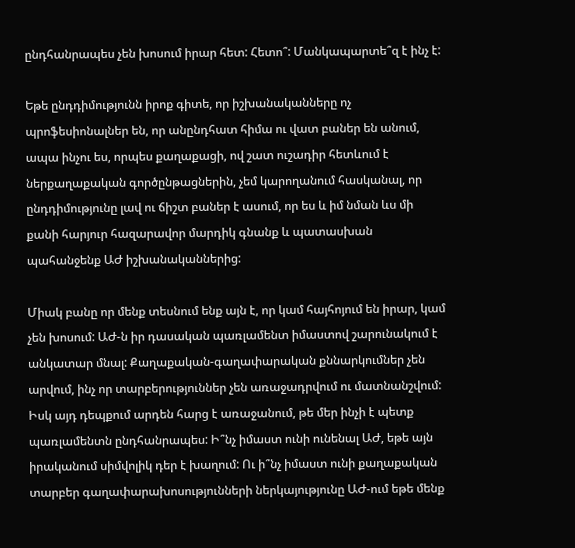ընդհանրապես չեն խոսում իրար հետ: Հետո՞: Մանկապարտե՞զ է ինչ է:

Եթե ընդդիմությունն իրոք գիտե, որ իշխանականները ոչ պրոֆեսիոնալներ են, որ անընդհատ հիմա ու վատ բաներ են անում, ապա ինչու ես, որպես քաղաքացի, ով շատ ուշադիր հետևում է ներքաղաքական գործընթացներին, չեմ կարողանում հասկանալ, որ ընդդիմությունը լավ ու ճիշտ բաներ է ասում, որ ես և իմ նման ևս մի քանի հարյուր հազարավոր մարդիկ գնանք և պատասխան պահանջենք ԱԺ իշխանականներից:

Միակ բանը որ մենք տեսնում ենք այն է, որ կամ հայհոյում են իրար, կամ չեն խոսում: ԱԺ‑ն իր դասական պառլամենտ իմաստով շարունակում է անկատար մնալ: Քաղաքական-գաղափարական քննարկումներ չեն արվում, ինչ որ տարբերություններ չեն առաջադրվում ու մատնանշվում: Իսկ այդ դեպքում արդեն հարց է առաջանում, թե մեր ինչի է պետք պառլամենտն ընդհանրապես: Ի՞նչ իմաստ ունի ունենալ ԱԺ, եթե այն իրականում սիմվոլիկ դեր է խաղում: Ու ի՞նչ իմաստ ունի քաղաքական տարբեր գաղափարախոսությունների ներկայությունը ԱԺ-ում եթե մենք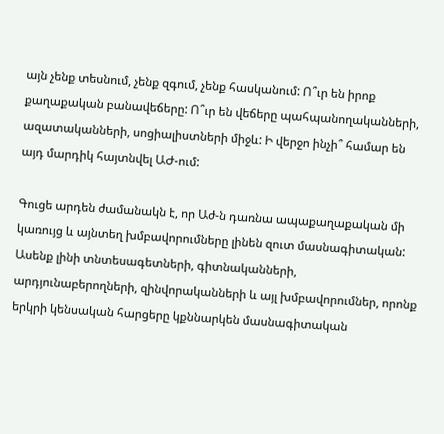այն չենք տեսնում, չենք զգում, չենք հասկանում: Ո՞ւր են իրոք քաղաքական բանավեճերը: Ո՞ւր են վեճերը պահպանողականների, ազատականների, սոցիալիստների միջև: Ի վերջո ինչի՞ համար են այդ մարդիկ հայտնվել ԱԺ-ում:

Գուցե արդեն ժամանակն է, որ Աժ‑ն դառնա ապաքաղաքական մի կառույց և այնտեղ խմբավորումները լինեն զուտ մասնագիտական: Ասենք լինի տնտեսագետների, գիտնականների, արդյունաբերողների, զինվորականների և այլ խմբավորումներ, որոնք երկրի կենսական հարցերը կքննարկեն մասնագիտական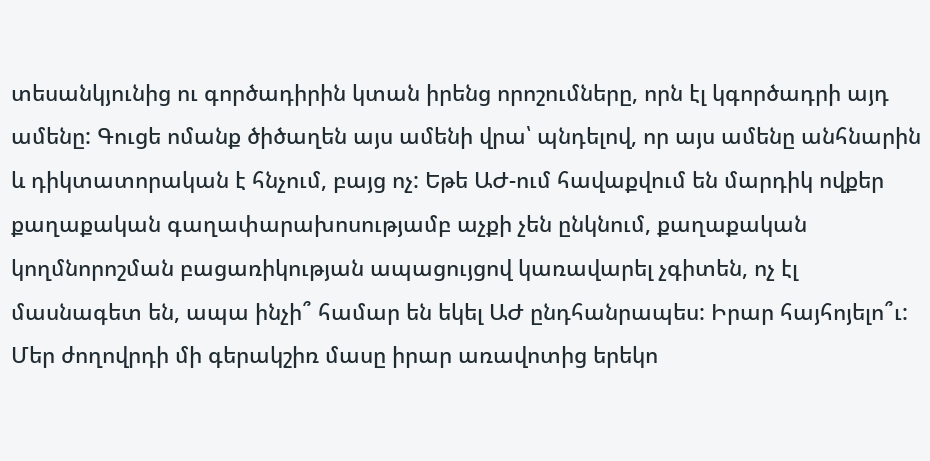տեսանկյունից ու գործադիրին կտան իրենց որոշումները, որն էլ կգործադրի այդ ամենը: Գուցե ոմանք ծիծաղեն այս ամենի վրա՝ պնդելով, որ այս ամենը անհնարին և դիկտատորական է հնչում, բայց ոչ: Եթե ԱԺ-ում հավաքվում են մարդիկ ովքեր քաղաքական գաղափարախոսությամբ աչքի չեն ընկնում, քաղաքական կողմնորոշման բացառիկության ապացույցով կառավարել չգիտեն, ոչ էլ մասնագետ են, ապա ինչի՞ համար են եկել ԱԺ ընդհանրապես: Իրար հայհոյելո՞ւ: Մեր ժողովրդի մի գերակշիռ մասը իրար առավոտից երեկո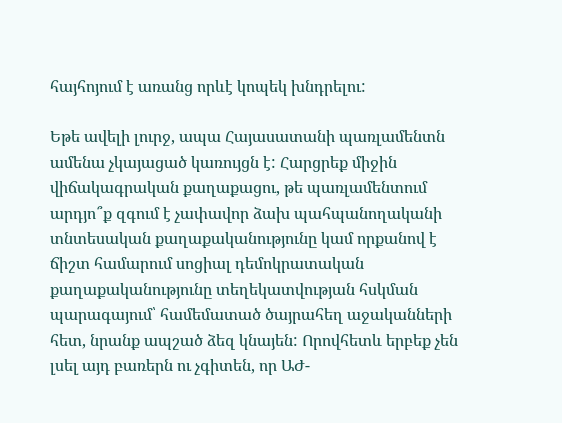հայհոյում է առանց որևէ կոպեկ խնդրելու:

Եթե ավելի լուրջ, ապա Հայասատանի պառլամենտն ամենա չկայացած կառույցն է: Հարցրեք միջին վիճակագրական քաղաքացու, թե պառլամենտում արդյո՞ք զգում է չափավոր ձախ պահպանողականի տնտեսական քաղաքականությունը կամ որքանով է ճիշտ համարում սոցիալ դեմոկրատական քաղաքականությունը տեղեկատվության հսկման պարագայում՝ համեմատած ծայրահեղ աջականների հետ, նրանք ապշած ձեզ կնայեն: Որովհետև երբեք չեն լսել այդ բառերն ու չգիտեն, որ ԱԺ-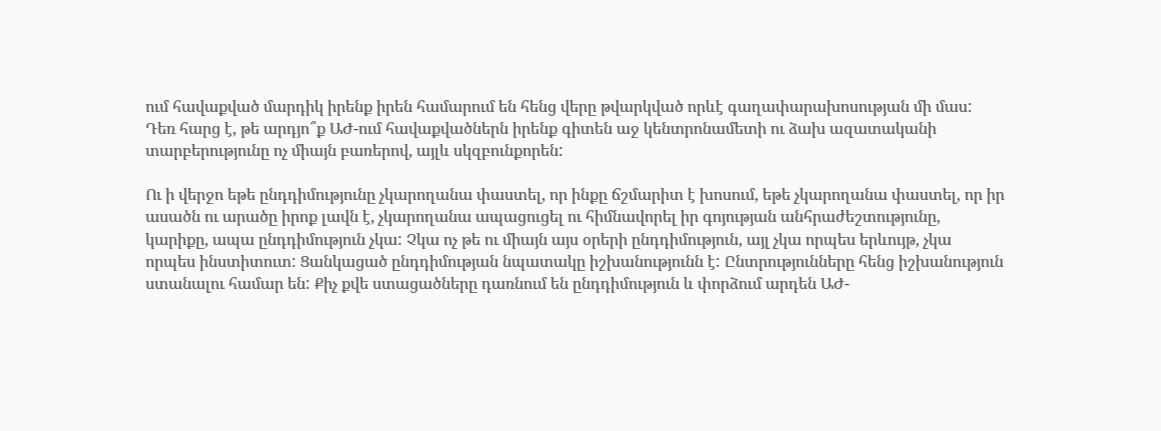ում հավաքված մարդիկ իրենք իրեն համարում են հենց վերը թվարկված որևէ գաղափարախոսության մի մաս: Դեռ հարց է, թե արդյո՞ք ԱԺ-ում հավաքվածներն իրենք գիտեն աջ կենտրոնամետի ու ձախ ազատականի տարբերությունը ոչ միայն բառերով, այլև սկզբունքորեն:

Ու ի վերջո եթե ընդդիմությունը չկարողանա փաստել, որ ինքը ճշմարիտ է խոսում, եթե չկարողանա փաստել, որ իր ասածն ու արածը իրոք լավն է, չկարողանա ապացուցել ու հիմնավորել իր գոյության անհրաժեշտությունը, կարիքը, ապա ընդդիմություն չկա: Չկա ոչ թե ու միայն այս օրերի ընդդիմություն, այլ չկա որպես երևույթ, չկա որպես ինստիտուտ: Ցանկացած ընդդիմության նպատակը իշխանությունն է: Ընտրությունները հենց իշխանություն ստանալու համար են: Քիչ քվե ստացածները դառնում են ընդդիմություն և փորձում արդեն ԱԺ-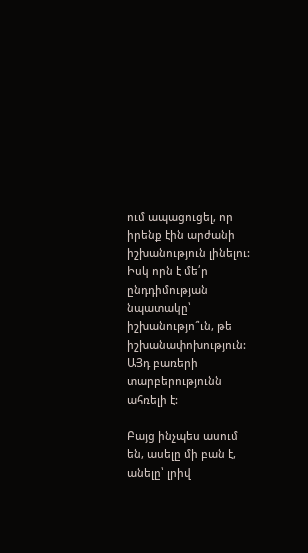ում ապացուցել, որ իրենք էին արժանի իշխանություն լինելու: Իսկ որն է մե՛ր ընդդիմության նպատակը՝ իշխանությո՞ւն, թե իշխանափոխություն: ԱՅդ բառերի տարբերությունն ահռելի է:

Բայց ինչպես ասում են, ասելը մի բան է, անելը՝ լրիվ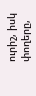ուրիշ, իսկ փողերը,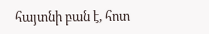հայտնի բան է, հոտ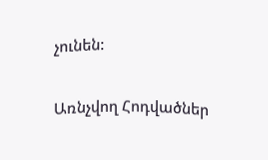չունեն:

Առնչվող Հոդվածներ